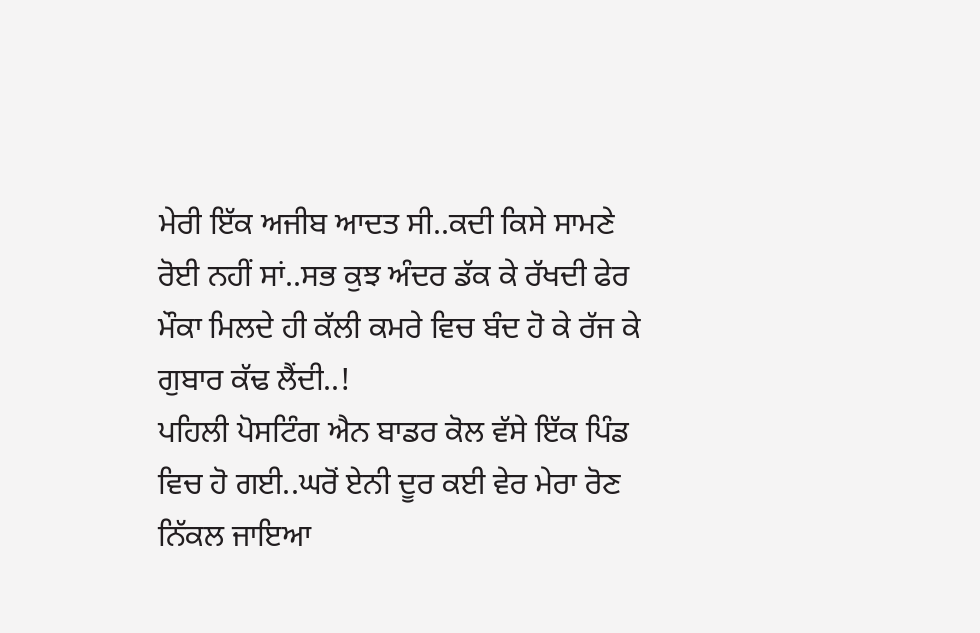ਮੇਰੀ ਇੱਕ ਅਜੀਬ ਆਦਤ ਸੀ..ਕਦੀ ਕਿਸੇ ਸਾਮਣੇ ਰੋਈ ਨਹੀਂ ਸਾਂ..ਸਭ ਕੁਝ ਅੰਦਰ ਡੱਕ ਕੇ ਰੱਖਦੀ ਫੇਰ ਮੌਕਾ ਮਿਲਦੇ ਹੀ ਕੱਲੀ ਕਮਰੇ ਵਿਚ ਬੰਦ ਹੋ ਕੇ ਰੱਜ ਕੇ ਗੁਬਾਰ ਕੱਢ ਲੈਂਦੀ..!
ਪਹਿਲੀ ਪੋਸਟਿੰਗ ਐਨ ਬਾਡਰ ਕੋਲ ਵੱਸੇ ਇੱਕ ਪਿੰਡ ਵਿਚ ਹੋ ਗਈ..ਘਰੋਂ ਏਨੀ ਦੂਰ ਕਈ ਵੇਰ ਮੇਰਾ ਰੋਣ ਨਿੱਕਲ ਜਾਇਆ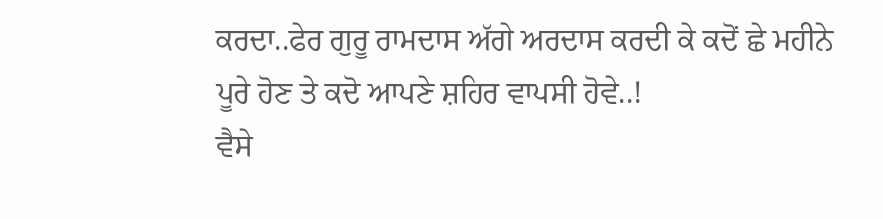ਕਰਦਾ..ਫੇਰ ਗੁਰੂ ਰਾਮਦਾਸ ਅੱਗੇ ਅਰਦਾਸ ਕਰਦੀ ਕੇ ਕਦੋਂ ਛੇ ਮਹੀਨੇ ਪੂਰੇ ਹੋਣ ਤੇ ਕਦੋ ਆਪਣੇ ਸ਼ਹਿਰ ਵਾਪਸੀ ਹੋਵੇ..!
ਵੈਸੇ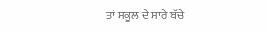ਤਾਂ ਸਕੂਲ ਦੇ ਸਾਰੇ ਬੱਚੇ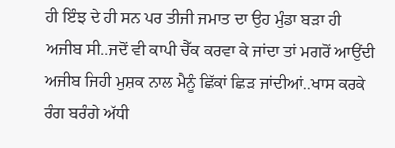ਹੀ ਇੰਝ ਦੇ ਹੀ ਸਨ ਪਰ ਤੀਜੀ ਜਮਾਤ ਦਾ ਉਹ ਮੁੰਡਾ ਬੜਾ ਹੀ ਅਜੀਬ ਸੀ..ਜਦੋਂ ਵੀ ਕਾਪੀ ਚੈੱਕ ਕਰਵਾ ਕੇ ਜਾਂਦਾ ਤਾਂ ਮਗਰੋਂ ਆਉਂਦੀ ਅਜੀਬ ਜਿਹੀ ਮੁਸ਼ਕ ਨਾਲ ਮੈਨੂੰ ਛਿੱਕਾਂ ਛਿੜ ਜਾਂਦੀਆਂ..ਖਾਸ ਕਰਕੇ ਰੰਗ ਬਰੰਗੇ ਅੱਧੀ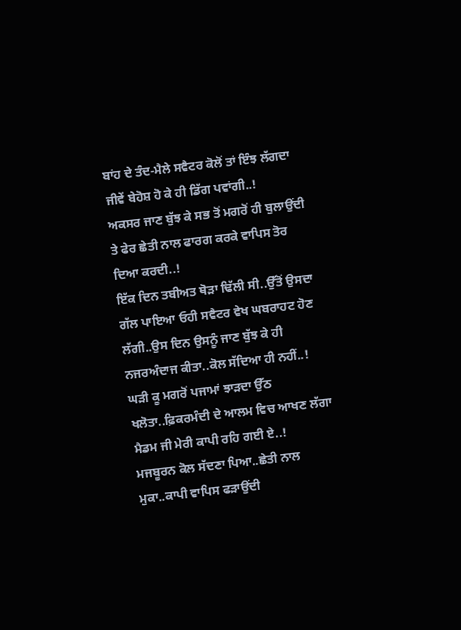ਬਾਂਹ ਦੇ ਤੰਦ-ਮੈਲੇ ਸਵੈਟਰ ਕੋਲੋਂ ਤਾਂ ਇੰਝ ਲੱਗਦਾ ਜੀਵੇਂ ਬੇਹੋਸ਼ ਹੋ ਕੇ ਹੀ ਡਿੱਗ ਪਵਾਂਗੀ..!
ਅਕਸਰ ਜਾਣ ਬੁੱਝ ਕੇ ਸਭ ਤੋਂ ਮਗਰੋਂ ਹੀ ਬੁਲਾਉਂਦੀ ਤੇ ਫੇਰ ਛੇਤੀ ਨਾਲ ਫਾਰਗ ਕਰਕੇ ਵਾਪਿਸ ਤੋਰ ਦਿਆ ਕਰਦੀ..!
ਇੱਕ ਦਿਨ ਤਬੀਅਤ ਥੋੜਾ ਢਿੱਲੀ ਸੀ..ਉੱਤੋਂ ਉਸਦਾ ਗੱਲ ਪਾਇਆ ਓਹੀ ਸਵੈਟਰ ਵੇਖ ਘਬਰਾਹਟ ਹੋਣ ਲੱਗੀ..ਉਸ ਦਿਨ ਉਸਨੂੰ ਜਾਣ ਬੁੱਝ ਕੇ ਹੀ ਨਜਰਅੰਦਾਜ ਕੀਤਾ..ਕੋਲ ਸੱਦਿਆ ਹੀ ਨਹੀਂ..!
ਘੜੀ ਕੂ ਮਗਰੋਂ ਪਜਾਮਾਂ ਝਾੜਦਾ ਉੱਠ ਖਲੋਤਾ..ਫ਼ਿਕਰਮੰਦੀ ਦੇ ਆਲਮ ਵਿਚ ਆਖਣ ਲੱਗਾ ਮੈਡਮ ਜੀ ਮੇਰੀ ਕਾਪੀ ਰਹਿ ਗਈ ਏ..!
ਮਜਬੂਰਨ ਕੋਲ ਸੱਦਣਾ ਪਿਆ..ਛੇਤੀ ਨਾਲ ਮੁਕਾ..ਕਾਪੀ ਵਾਪਿਸ ਫੜਾਉਂਦੀ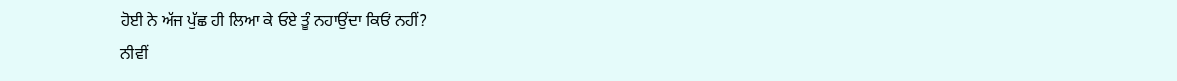ਹੋਈ ਨੇ ਅੱਜ ਪੁੱਛ ਹੀ ਲਿਆ ਕੇ ਓਏ ਤੂੰ ਨਹਾਉਂਦਾ ਕਿਓਂ ਨਹੀਂ?
ਨੀਵੀਂ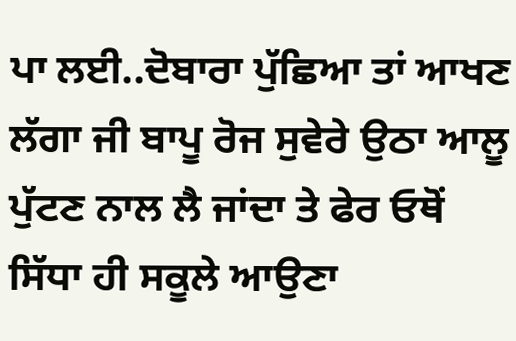ਪਾ ਲਈ..ਦੋਬਾਰਾ ਪੁੱਛਿਆ ਤਾਂ ਆਖਣ ਲੱਗਾ ਜੀ ਬਾਪੂ ਰੋਜ ਸੁਵੇਰੇ ਉਠਾ ਆਲੂ ਪੁੱਟਣ ਨਾਲ ਲੈ ਜਾਂਦਾ ਤੇ ਫੇਰ ਓਥੋਂ ਸਿੱਧਾ ਹੀ ਸਕੂਲੇ ਆਉਣਾ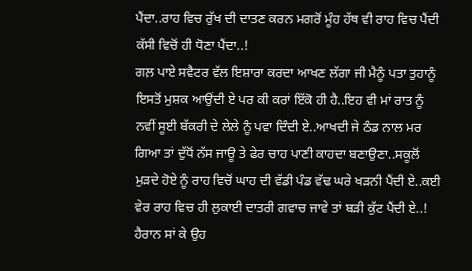ਪੈਂਦਾ..ਰਾਹ ਵਿਚ ਰੁੱਖ ਦੀ ਦਾਤਣ ਕਰਨ ਮਗਰੋਂ ਮੂੰਹ ਹੱਥ ਵੀ ਰਾਹ ਵਿਚ ਪੈਂਦੀ ਕੱਸੀ ਵਿਚੋਂ ਹੀ ਧੋਣਾ ਪੈਂਦਾ..!
ਗਲ਼ ਪਾਏ ਸਵੈਟਰ ਵੱਲ ਇਸ਼ਾਰਾ ਕਰਦਾ ਆਖਣ ਲੱਗਾ ਜੀ ਮੈਨੂੰ ਪਤਾ ਤੁਹਾਨੂੰ ਇਸਤੋਂ ਮੁਸ਼ਕ ਆਉਂਦੀ ਏ ਪਰ ਕੀ ਕਰਾਂ ਇੱਕੋ ਹੀ ਹੈ..ਇਹ ਵੀ ਮਾਂ ਰਾਤ ਨੂੰ ਨਵੀਂ ਸੂਈ ਬੱਕਰੀ ਦੇ ਲੇਲੇ ਨੂੰ ਪਵਾ ਦਿੰਦੀ ਏ..ਆਖਦੀ ਜੇ ਠੰਡ ਨਾਲ ਮਰ ਗਿਆ ਤਾਂ ਦੁੱਧੋਂ ਨੱਸ ਜਾਊ ਤੇ ਫੇਰ ਚਾਹ ਪਾਣੀ ਕਾਹਦਾ ਬਣਾਉਣਾ..ਸਕੂਲੋਂ ਮੁੜਦੇ ਹੋਏ ਨੂੰ ਰਾਹ ਵਿਚੋਂ ਘਾਹ ਦੀ ਵੱਡੀ ਪੰਡ ਵੱਢ ਘਰੇ ਖੜਨੀ ਪੈਂਦੀ ਏ..ਕਈ ਵੇਰ ਰਾਹ ਵਿਚ ਹੀ ਲੁਕਾਈ ਦਾਤਰੀ ਗਵਾਚ ਜਾਵੇ ਤਾਂ ਬੜੀ ਕੁੱਟ ਪੈਂਦੀ ਏ..!
ਹੈਰਾਨ ਸਾਂ ਕੇ ਉਹ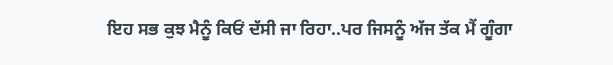ਇਹ ਸਭ ਕੁਝ ਮੈਨੂੰ ਕਿਓਂ ਦੱਸੀ ਜਾ ਰਿਹਾ..ਪਰ ਜਿਸਨੂੰ ਅੱਜ ਤੱਕ ਮੈਂ ਗੂੰਗਾ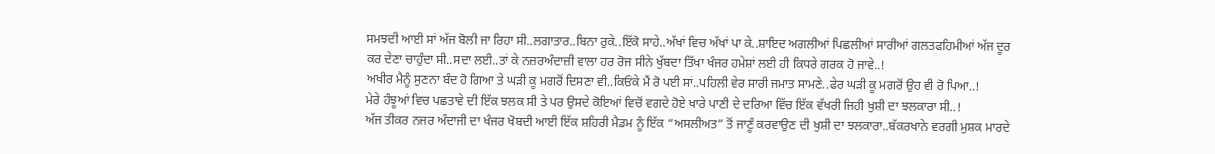ਸਮਝਦੀ ਆਈ ਸਾਂ ਅੱਜ ਬੋਲੀ ਜਾ ਰਿਹਾ ਸੀ..ਲਗਾਤਾਰ..ਬਿਨਾ ਰੁਕੇ..ਇੱਕੋ ਸਾਹੇ..ਅੱਖਾਂ ਵਿਚ ਅੱਖਾਂ ਪਾ ਕੇ..ਸ਼ਾਇਦ ਅਗਲੀਆਂ ਪਿਛਲੀਆਂ ਸਾਰੀਆਂ ਗਲਤਫਹਿਮੀਆਂ ਅੱਜ ਦੂਰ ਕਰ ਦੇਣਾ ਚਾਹੁੰਦਾ ਸੀ..ਸਦਾ ਲਈ..ਤਾਂ ਕੇ ਨਜ਼ਰਅੰਦਾਜ਼ੀ ਵਾਲਾ ਹਰ ਰੋਜ ਸੀਨੇ ਖੁੱਬਦਾ ਤਿੱਖਾ ਖੰਜਰ ਹਮੇਸ਼ਾਂ ਲਈ ਹੀ ਕਿਧਰੇ ਗਰਕ ਹੋ ਜਾਵੇ..!
ਅਖੀਰ ਮੈਨੂੰ ਸੁਣਨਾ ਬੰਦ ਹੋ ਗਿਆ ਤੇ ਘੜੀ ਕੂ ਮਗਰੋਂ ਦਿਸਣਾ ਵੀ..ਕਿਓਂਕੇ ਮੈਂ ਰੋ ਪਈ ਸਾਂ..ਪਹਿਲੀ ਵੇਰ ਸਾਰੀ ਜਮਾਤ ਸਾਮਣੇ..ਫੇਰ ਘੜੀ ਕੂ ਮਗਰੋਂ ਉਹ ਵੀ ਰੋ ਪਿਆ..!
ਮੇਰੇ ਹੰਝੂਆਂ ਵਿਚ ਪਛਤਾਵੇ ਦੀ ਇੱਕ ਝਲਕ ਸੀ ਤੇ ਪਰ ਉਸਦੇ ਕੋਇਆਂ ਵਿਚੋਂ ਵਗਦੇ ਹੋਏ ਖਾਰੇ ਪਾਣੀ ਦੇ ਦਰਿਆ ਵਿੱਚ ਇੱਕ ਵੱਖਰੀ ਜਿਹੀ ਖੁਸ਼ੀ ਦਾ ਝਲਕਾਰਾ ਸੀ..!
ਅੱਜ ਤੀਕਰ ਨਜਰ ਅੰਦਾਜੀ ਦਾ ਖੰਜਰ ਖੋਬਦੀ ਆਈ ਇੱਕ ਸ਼ਹਿਰੀ ਮੈਡਮ ਨੂੰ ਇੱਕ “ਅਸਲੀਅਤ” ਤੋਂ ਜਾਣੂੰ ਕਰਵਾਉਣ ਦੀ ਖੁਸ਼ੀ ਦਾ ਝਲਕਾਰਾ..ਬੱਕਰਖਾਨੇ ਵਰਗੀ ਮੁਸ਼ਕ ਮਾਰਦੇ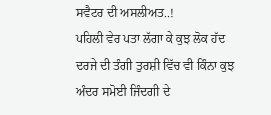ਸਵੈਟਰ ਦੀ ਅਸਲੀਅਤ..!
ਪਹਿਲੀ ਵੇਰ ਪਤਾ ਲੱਗਾ ਕੇ ਕੁਝ ਲੋਕ ਹੱਦ ਦਰਜੇ ਦੀ ਤੰਗੀ ਤੁਰਸ਼ੀ ਵਿੱਚ ਵੀ ਕਿੰਨਾ ਕੁਝ ਅੰਦਰ ਸਮੋਈ ਜਿੰਦਗੀ ਦੇ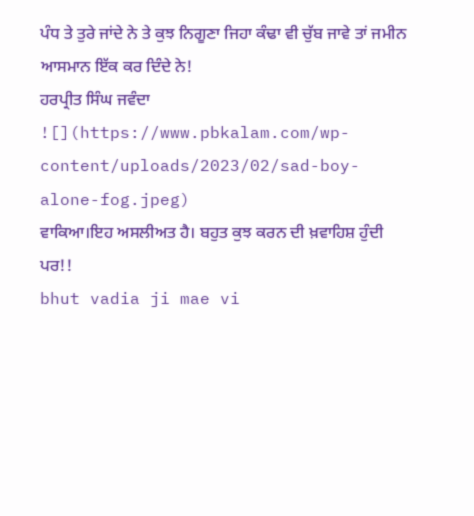ਪੰਧ ਤੇ ਤੁਰੇ ਜਾਂਦੇ ਨੇ ਤੇ ਕੁਝ ਨਿਗੂਣਾ ਜਿਹਾ ਕੰਢਾ ਵੀ ਚੁੱਬ ਜਾਵੇ ਤਾਂ ਜਮੀਨ ਆਸਮਾਨ ਇੱਕ ਕਰ ਦਿੰਦੇ ਨੇ!
ਹਰਪ੍ਰੀਤ ਸਿੰਘ ਜਵੰਦਾ
![](https://www.pbkalam.com/wp-content/uploads/2023/02/sad-boy-alone-fog.jpeg)
ਵਾਕਿਆ।ਇਹ ਅਸਲੀਅਤ ਹੈ। ਬਹੁਤ ਕੁਝ ਕਰਨ ਦੀ ਖ਼ਵਾਹਿਸ਼ ਹੁੰਦੀ ਪਰ!!
bhut vadia ji mae vi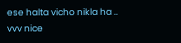ese halta vicho nikla ha ..
vvv nice